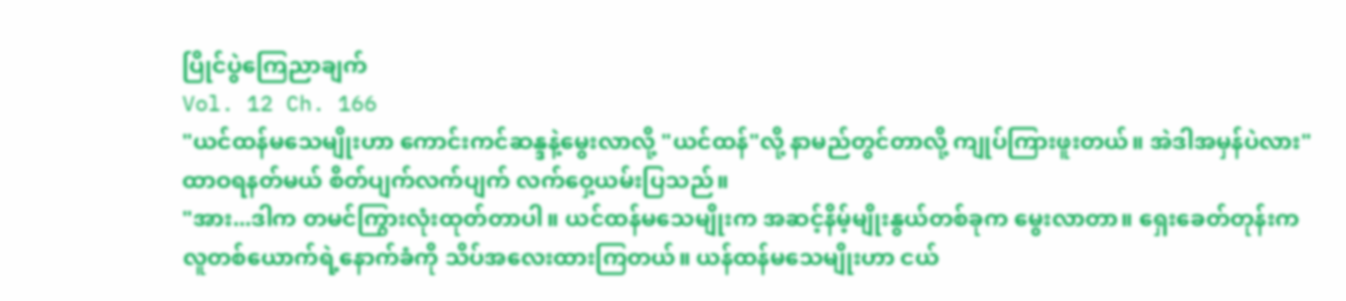ပြိုင်ပွဲကြေညာချက်
Vol. 12 Ch. 166
"ယင်ထန်မသေမျိုးဟာ ကောင်းကင်ဆန္ဒနဲ့မွေးလာလို့ "ယင်ထန်"လို့ နာမည်တွင်တာလို့ ကျုပ်ကြားဖူးတယ်။ အဲဒါအမှန်ပဲလား"
ထာဝရနတ်မယ် စိတ်ပျက်လက်ပျက် လက်ဝှေ့ယမ်းပြသည်။
"အား...ဒါက တမင်ကြွားလုံးထုတ်တာပါ။ ယင်ထန်မသေမျိုးက အဆင့်နိမ့်မျိုးနွယ်တစ်ခုက မွေးလာတာ။ ရှေးခေတ်တုန်းက လူတစ်ယောက်ရဲ့နောက်ခံကို သိပ်အလေးထားကြတယ်။ ယန်ထန်မသေမျိုးဟာ ငယ်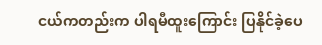ငယ်ကတည်းက ပါရမီထူးကြောင်း ပြနိုင်ခဲ့ပေ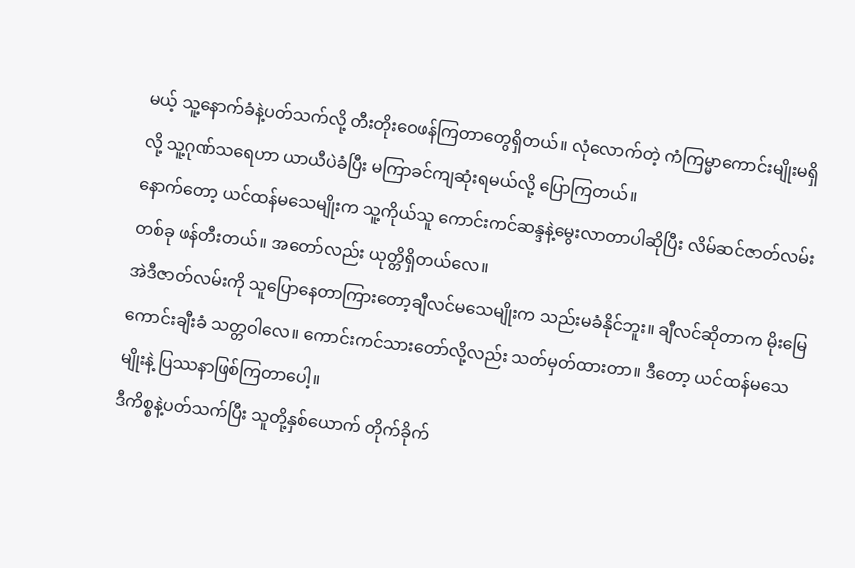မယ့် သူ့နောက်ခံနဲ့ပတ်သက်လို့ တီးတိုးဝေဖန်ကြတာတွေရှိတယ်။ လုံလောက်တဲ့ ကံကြမ္မာကောင်းမျိုးမရှိလို့ သူ့ဂုဏ်သရေဟာ ယာယီပဲခံပြီး မကြာခင်ကျဆုံးရမယ်လို့ ပြောကြတယ်။
နောက်တော့ ယင်ထန်မသေမျိုးက သူ့ကိုယ်သူ ကောင်းကင်ဆန္ဒနဲ့မွေးလာတာပါဆိုပြီး လိမ်ဆင်ဇာတ်လမ်းတစ်ခု ဖန်တီးတယ်။ အတော်လည်း ယုတ္တိရှိတယ်လေ။
အဲဒီဇာတ်လမ်းကို သူပြောနေတာကြားတော့ချီလင်မသေမျိုးက သည်းမခံနိုင်ဘူး။ ချီလင်ဆိုတာက မိုးမြေကောင်းချီးခံ သတ္တဝါလေ။ ကောင်းကင်သားတော်လို့လည်း သတ်မှတ်ထားတာ။ ဒီတော့ ယင်ထန်မသေမျိုးနဲ့ ပြဿနာဖြစ်ကြတာပေါ့။
ဒီကိစ္စနဲ့ပတ်သက်ပြီး သူတို့နှစ်ယောက် တိုက်ခိုက်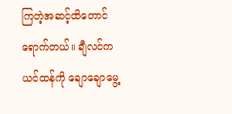ကြတဲ့အဆင့်ထိတောင်ရောက်တယ်။ ချီလင်က ယင်ထန်ကို ချောချောမွေ့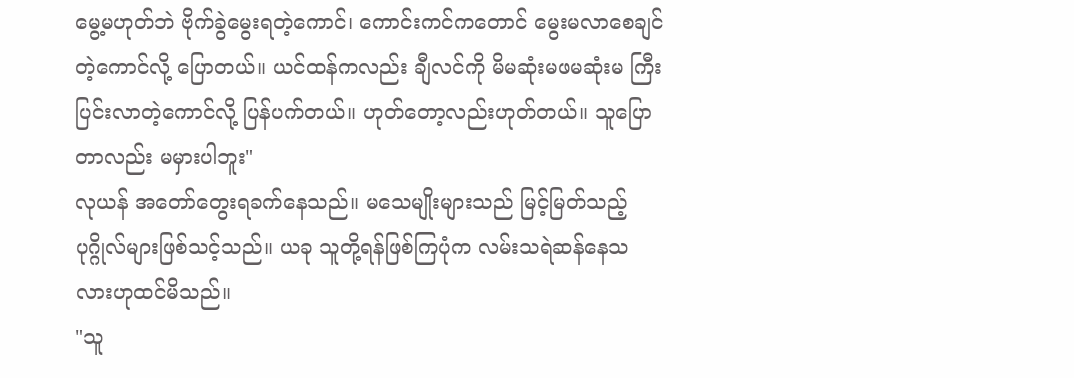မွေ့မဟုတ်ဘဲ ဗိုက်ခွဲမွေးရတဲ့ကောင်၊ ကောင်းကင်ကတောင် မွေးမလာစေချင်တဲ့ကောင်လို့ ပြောတယ်။ ယင်ထန်ကလည်း ချီလင်ကို မိမဆုံးမဖမဆုံးမ ကြီးပြင်းလာတဲ့ကောင်လို့ ပြန်ပက်တယ်။ ဟုတ်တော့လည်းဟုတ်တယ်။ သူပြောတာလည်း မမှားပါဘူး"
လုယန် အတော်တွေးရခက်နေသည်။ မသေမျိုးများသည် မြင့်မြတ်သည့်ပုဂ္ဂိုလ်များဖြစ်သင့်သည်။ ယခု သူတို့ရန်ဖြစ်ကြပုံက လမ်းသရဲဆန်နေသလားဟုထင်မိသည်။
"သူ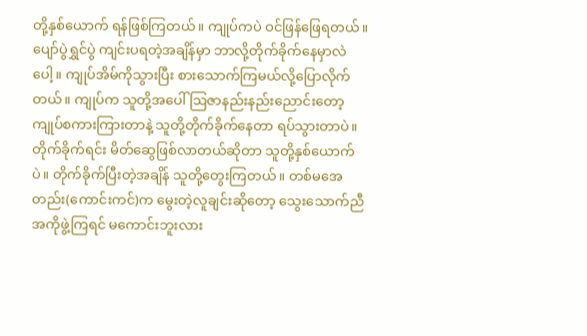တို့နှစ်ယောက် ရန်ဖြစ်ကြတယ်။ ကျုပ်ကပဲ ဝင်ဖြန်ဖြေရတယ်။ ပျော်ပွဲရွှင်ပွဲ ကျင်းပရတဲ့အချိန်မှာ ဘာလို့တိုက်ခိုက်နေမှာလဲပေါ့။ ကျုပ်အိမ်ကိုသွားပြီး စားသောက်ကြမယ်လို့ပြောလိုက်တယ်။ ကျုပ်က သူတို့အပေါ် ဩဇာနည်းနည်းညောင်းတော့ ကျုပ်စကားကြားတာနဲ့ သူတို့တိုက်ခိုက်နေတာ ရပ်သွားတာပဲ။
တိုက်ခိုက်ရင်း မိတ်ဆွေဖြစ်လာတယ်ဆိုတာ သူတို့နှစ်ယောက်ပဲ။ တိုက်ခိုက်ပြီးတဲ့အချိန် သူတို့တွေးကြတယ်။ တစ်မအေတည်း(ကောင်းကင်)က မွေးတဲ့လူချင်းဆိုတော့ သွေးသောက်ညီအကိုဖွဲ့ကြရင် မကောင်းဘူးလား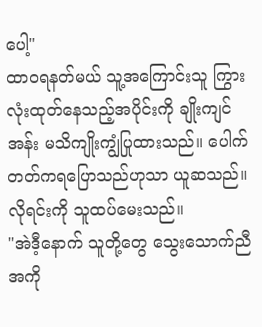ပေါ့"
ထာဝရနတ်မယ် သူ့အကြောင်းသူ ကြွားလုံးထုတ်နေသည့်အပိုင်းကို ချိုးကျင်အန်း မသိကျိုးကျွံပြုထားသည်။ ပေါက်တတ်ကရပြောသည်ဟုသာ ယူဆသည်။ လိုရင်းကို သူထပ်မေးသည်။
"အဲဒီ့နောက် သူတို့တွေ သွေးသောက်ညီအကို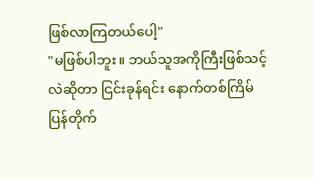ဖြစ်လာကြတယ်ပေါ့"
"မဖြစ်ပါဘူး။ ဘယ်သူအကိုကြီးဖြစ်သင့်လဲဆိုတာ ငြင်းခုန်ရင်း နောက်တစ်ကြိမ် ပြန်တိုက်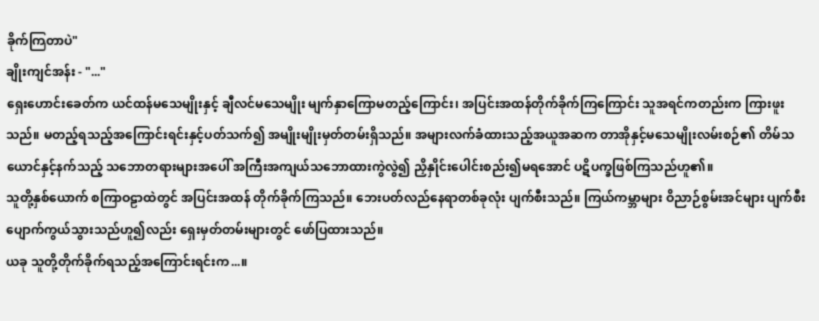ခိုက်ကြတာပဲ"
ချိုးကျင်အန်း - "..."
ရှေးဟောင်းခေတ်က ယင်ထန်မသေမျိုးနှင့် ချီလင်မသေမျိုး မျက်နှာကြောမတည့်ကြောင်း၊ အပြင်းအထန်တိုက်ခိုက်ကြကြောင်း သူအရင်ကတည်းက ကြားဖူးသည်။ မတည့်ရသည့်အကြောင်းရင်းနှင့်ပတ်သက်၍ အမျိုးမျိုးမှတ်တမ်းရှိသည်။ အများလက်ခံထားသည့်အယူအဆက တာအိုနှင့်မသေမျိုးလမ်းစဉ်၏ တိမ်သယောင်နှင့်နက်သည့် သဘောတရားများအပေါ် အကြီးအကျယ်သဘောထားကွဲလွဲ၍ ညှိနှိုင်းပေါင်းစည်း၍မရအောင် ပဋိပက္ခဖြစ်ကြသည်ဟူ၏။
သူတို့နှစ်ယောက် စကြာဝဠာထဲတွင် အပြင်းအထန် တိုက်ခိုက်ကြသည်။ ဘေးပတ်လည်နေရာတစ်ခုလုံး ပျက်စီးသည်။ ကြယ်ကမ္ဘာများ ဝိညာဉ်စွမ်းအင်များ ပျက်စီးပျောက်ကွယ်သွားသည်ဟူ၍လည်း ရှေးမှတ်တမ်းများတွင် ဖော်ပြထားသည်။
ယခု သူတို့တိုက်ခိုက်ရသည့်အကြောင်းရင်းက...။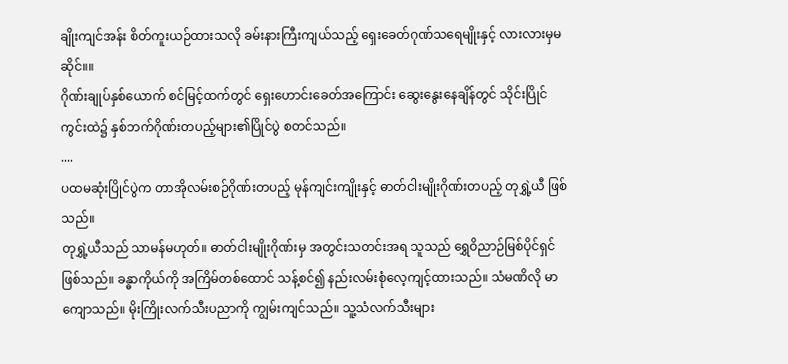ချိုးကျင်အန်း စိတ်ကူးယဉ်ထားသလို ခမ်းနားကြီးကျယ်သည့် ရှေးခေတ်ဂုဏ်သရေမျိုးနှင့် လားလားမှမဆိုင်။။
ဂိုဏ်းချုပ်နှစ်ယောက် စင်မြင့်ထက်တွင် ရှေးဟောင်းခေတ်အကြောင်း ဆွေးနွေးနေချိန်တွင် သိုင်းပြိုင်ကွင်းထဲ၌ နှစ်ဘက်ဂိုဏ်းတပည့်များ၏ပြိုင်ပွဲ စတင်သည်။
....
ပထမဆုံးပြိုင်ပွဲက တာအိုလမ်းစဉ်ဂိုဏ်းတပည့် မုန်ကျင်းကျိုးနှင့် ဓာတ်ငါးမျိုးဂိုဏ်းတပည့် တုရွှဲ့ယီ ဖြစ်သည်။
တုရွှဲ့ယီသည် သာမန်မဟုတ်။ ဓာတ်ငါးမျိုးဂိုဏ်းမှ အတွင်းသတင်းအရ သူသည် ရွှေဝိညာဉ်မြစ်ပိုင်ရှင်ဖြစ်သည်။ ခန္ဓာကိုယ်ကို အကြိမ်တစ်ထောင် သန့်စင်၍ နည်းလမ်းစုံလေ့ကျင့်ထားသည်။ သံမဏိလို မာကျောသည်။ မိုးကြိုးလက်သီးပညာကို ကျွမ်းကျင်သည်။ သူ့သံလက်သီးများ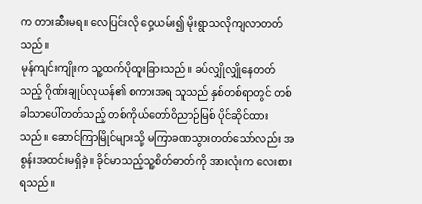က တားဆီးမရ။ လေပြင်းလို ဝှေ့ယမ်း၍ မိုးရွာသလိုကျလာတတ်သည်။
မုန်ကျင်းကျိုးက သူ့ထက်ပိုထူးခြားသည်။ ခပ်လျှိုလျှိုနေတတ်သည့် ဂိုဏ်းချုပ်လုယန်၏ စကားအရ သူသည် နှစ်တစ်ရာတွင် တစ်ခါသာပေါ်တတ်သည့် တစ်ကိုယ်တော်ဝိညာဉ်မြစ် ပိုင်ဆိုင်ထားသည်။ ဆောင်ကြာမြိုင်များသို့ မကြာခဏသွားတတ်သော်လည်း အစွန်းအထင်းမရှိခဲ့။ ခိုင်မာသည့်သူ့စိတ်ဓာတ်ကို အားလုံးက လေးစားရသည်။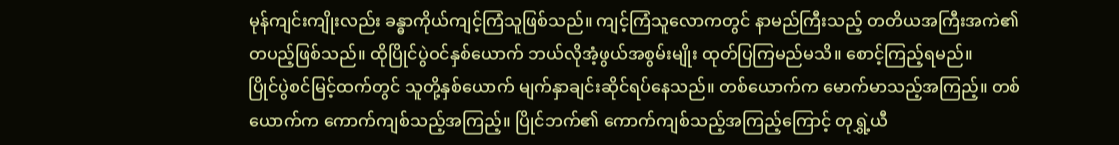မုန်ကျင်းကျိုးလည်း ခန္ဓာကိုယ်ကျင့်ကြံသူဖြစ်သည်။ ကျင့်ကြံသူလောကတွင် နာမည်ကြီးသည့် တတိယအကြီးအကဲ၏ တပည့်ဖြစ်သည်။ ထိုပြိုင်ပွဲဝင်နှစ်ယောက် ဘယ်လိုအံ့ဖွယ်အစွမ်းမျိုး ထုတ်ပြကြမည်မသိ။ စောင့်ကြည့်ရမည်။
ပြိုင်ပွဲစင်မြင့်ထက်တွင် သူတို့နှစ်ယောက် မျက်နှာချင်းဆိုင်ရပ်နေသည်။ တစ်ယောက်က မောက်မာသည့်အကြည့်။ တစ်ယောက်က ကောက်ကျစ်သည့်အကြည့်။ ပြိုင်ဘက်၏ ကောက်ကျစ်သည့်အကြည့်ကြောင့် တုရွှဲ့ယီ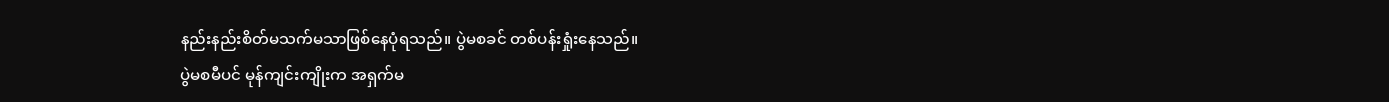နည်းနည်းစိတ်မသက်မသာဖြစ်နေပုံရသည်။ ပွဲမစခင် တစ်ပန်းရှုံးနေသည်။
ပွဲမစမီပင် မုန်ကျင်းကျိုးက အရှက်မ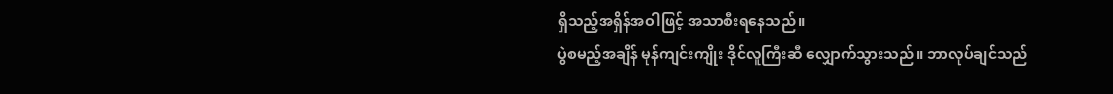ရှိသည့်အရှိန်အဝါဖြင့် အသာစီးရနေသည်။
ပွဲစမည့်အချိန် မုန်ကျင်းကျိုး ဒိုင်လူကြီးဆီ လျှောက်သွားသည်။ ဘာလုပ်ချင်သည်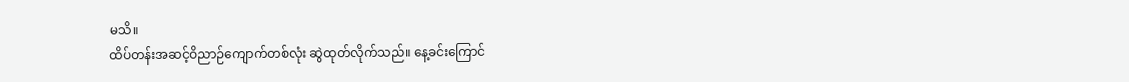မသိ။
ထိပ်တန်းအဆင့်ဝိညာဉ်ကျောက်တစ်လုံး ဆွဲထုတ်လိုက်သည်။ နေ့ခင်းကြောင်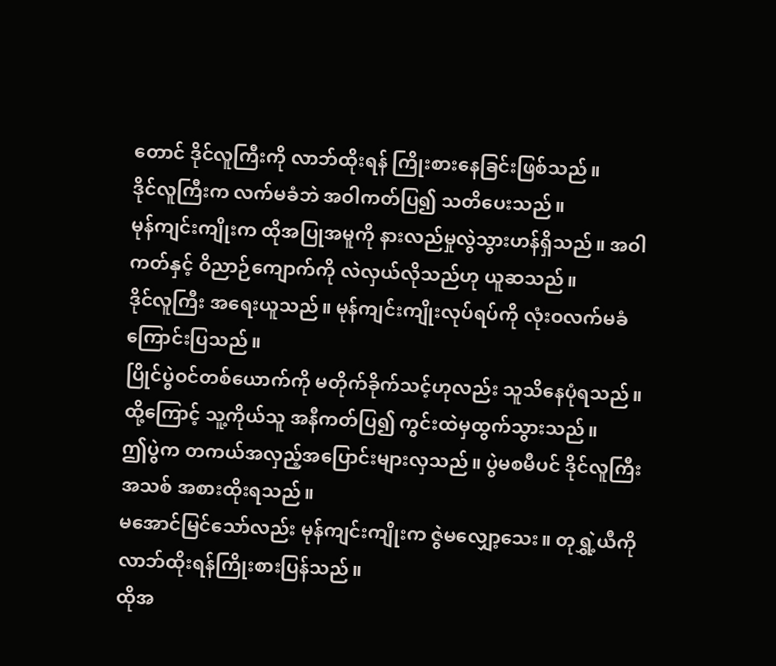တောင် ဒိုင်လူကြီးကို လာဘ်ထိုးရန် ကြိုးစားနေခြင်းဖြစ်သည်။
ဒိုင်လူကြီးက လက်မခံဘဲ အဝါကတ်ပြ၍ သတိပေးသည်။
မုန်ကျင်းကျိုးက ထိုအပြုအမူကို နားလည်မှုလွဲသွားဟန်ရှိသည်။ အဝါကတ်နှင့် ဝိညာဉ်ကျောက်ကို လဲလှယ်လိုသည်ဟု ယူဆသည်။
ဒိုင်လူကြီး အရေးယူသည်။ မုန်ကျင်းကျိုးလုပ်ရပ်ကို လုံးဝလက်မခံကြောင်းပြသည်။
ပြိုင်ပွဲဝင်တစ်ယောက်ကို မတိုက်ခိုက်သင့်ဟုလည်း သူသိနေပုံရသည်။ ထို့ကြောင့် သူ့ကိုယ်သူ အနီကတ်ပြ၍ ကွင်းထဲမှထွက်သွားသည်။
ဤပွဲက တကယ်အလှည့်အပြောင်းများလှသည်။ ပွဲမစမီပင် ဒိုင်လူကြီးအသစ် အစားထိုးရသည်။
မအောင်မြင်သော်လည်း မုန်ကျင်းကျိုးက ဇွဲမလျှော့သေး။ တုရွှဲ့ယီကို လာဘ်ထိုးရန်ကြိုးစားပြန်သည်။
ထိုအ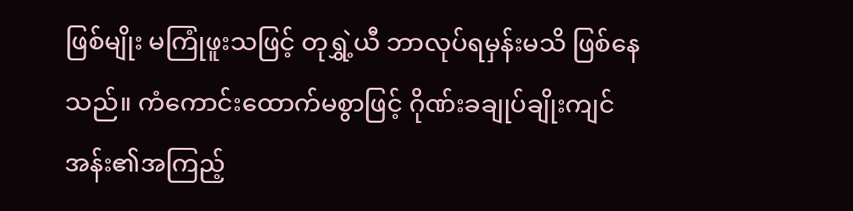ဖြစ်မျိုး မကြုံဖူးသဖြင့် တုရွှဲ့ယီ ဘာလုပ်ရမှန်းမသိ ဖြစ်နေသည်။ ကံကောင်းထောက်မစွာဖြင့် ဂိုဏ်းခချုပ်ချိုးကျင်အန်း၏အကြည့်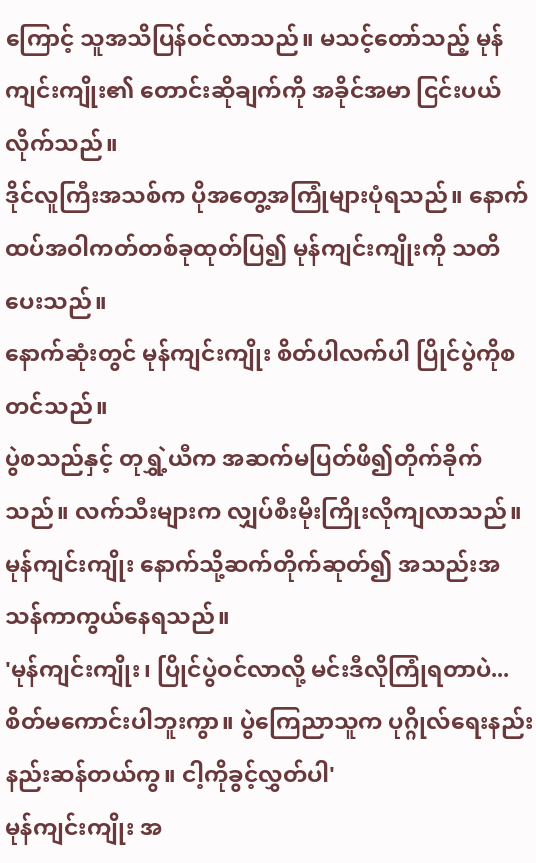ကြောင့် သူအသိပြန်ဝင်လာသည်။ မသင့်တော်သည့် မုန်ကျင်းကျိုး၏ တောင်းဆိုချက်ကို အခိုင်အမာ ငြင်းပယ်လိုက်သည်။
ဒိုင်လူကြီးအသစ်က ပိုအတွေ့အကြုံများပုံရသည်။ နောက်ထပ်အဝါကတ်တစ်ခုထုတ်ပြ၍ မုန်ကျင်းကျိုးကို သတိပေးသည်။
နောက်ဆုံးတွင် မုန်ကျင်းကျိုး စိတ်ပါလက်ပါ ပြိုင်ပွဲကိုစတင်သည်။
ပွဲစသည်နှင့် တုရွှဲ့ယီက အဆက်မပြတ်ဖိ၍တိုက်ခိုက်သည်။ လက်သီးများက လျှပ်စီးမိုးကြိုးလိုကျလာသည်။ မုန်ကျင်းကျိုး နောက်သို့ဆက်တိုက်ဆုတ်၍ အသည်းအသန်ကာကွယ်နေရသည်။
'မုန်ကျင်းကျိုး၊ ပြိုင်ပွဲဝင်လာလို့ မင်းဒီလိုကြုံရတာပဲ...စိတ်မကောင်းပါဘူးကွာ။ ပွဲကြေညာသူက ပုဂ္ဂိုလ်ရေးနည်းနည်းဆန်တယ်ကွ။ ငါ့ကိုခွင့်လွှတ်ပါ'
မုန်ကျင်းကျိုး အ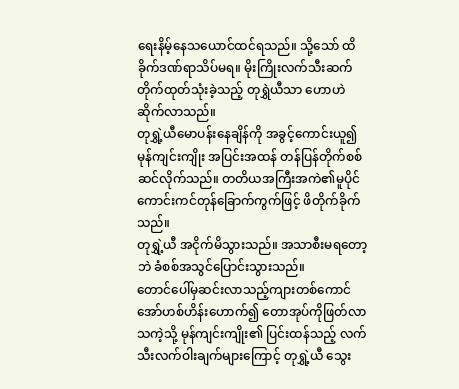ရေးနိမ့်နေသယောင်ထင်ရသည်။ သို့သော် ထိခိုက်ဒဏ်ရာသိပ်မရ။ မိုးကြိုးလက်သီးဆက်တိုက်ထုတ်သုံးခဲ့သည့် တုရွှဲယီသာ ဟောဟဲဆိုက်လာသည်။
တုရွှဲ့ယီမောပန်းနေချိန်ကို အခွင့်ကောင်းယူ၍ မုန်ကျင်းကျိုး အပြင်းအထန် တန်ပြန်တိုက်စစ်ဆင်လိုက်သည်။ တတိယအကြီးအကဲ၏မူပိုင် ကောင်းကင်တုန်ခြောက်ကွက်ဖြင့် ဖိတိုက်ခိုက်သည်။
တုရွှဲ့ယီ အငိုက်မိသွားသည်။ အသာစီးမရတော့ဘဲ ခံစစ်အသွင်ပြောင်းသွားသည်။
တောင်ပေါ်မှဆင်းလာသည့်ကျားတစ်ကောင် အော်ဟစ်ဟိန်းဟောက်၍ တောအုပ်ကိုဖြတ်လာသကဲ့သို့ မုန်ကျင်းကျိုး၏ ပြင်းထန်သည့် လက်သီးလက်ဝါးချက်များကြောင့် တုရွှဲ့ယီ သွေး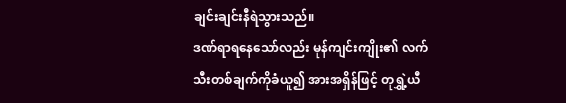ချင်းချင်းနီရဲသွားသည်။
ဒဏ်ရာရနေသော်လည်း မုန်ကျင်းကျိုး၏ လက်သီးတစ်ချက်ကိုခံယူ၍ အားအရှိန်ဖြင့် တုရွှဲ့ယီ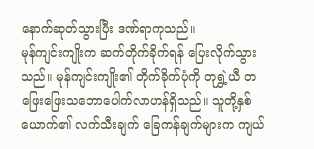နောက်ဆုတ်သွားပြီး ဒဏ်ရာကုသည်။
မုန်ကျင်းကျိုးက ဆက်တိုက်ခိုက်ရန် ပြေးလိုက်သွားသည်။ မုန်ကျင်းကျိုး၏ တိုက်ခိုက်ပုံကို တုရွှဲ့ယီ တဖြေးဖြေးသဘောပေါက်လာဟန်ရှိသည်။ သူတို့နှစ်ယောက်၏ လက်သီးချက် ခြေကန်ချက်များက ကျယ်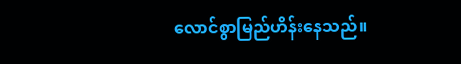လောင်စွာမြည်ဟိန်းနေသည်။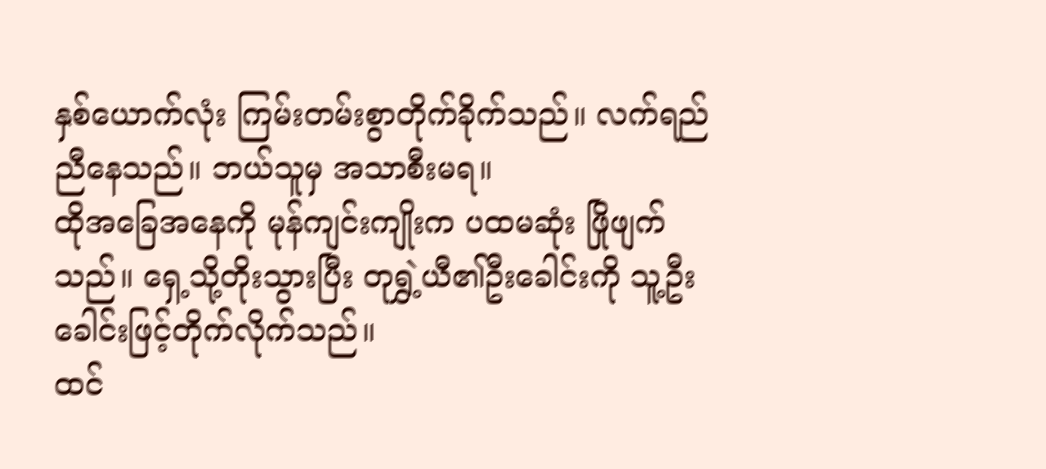နှစ်ယောက်လုံး ကြမ်းတမ်းစွာတိုက်ခိုက်သည်။ လက်ရည်ညီနေသည်။ ဘယ်သူမှ အသာစီးမရ။
ထိုအခြေအနေကို မုန်ကျင်းကျိုးက ပထမဆုံး ဖြိုဖျက်သည်။ ရှေ့သို့တိုးသွားပြီး တုရွှဲ့ယီ၏ဦးခေါင်းကို သူ့ဦးခေါင်းဖြင့်တိုက်လိုက်သည်။
ထင်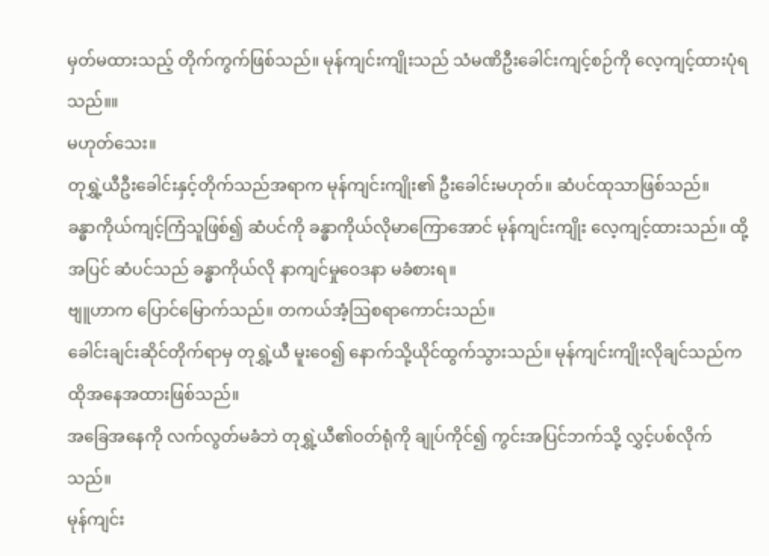မှတ်မထားသည့် တိုက်ကွက်ဖြစ်သည်။ မုန်ကျင်းကျိုးသည် သံမဏိဦးခေါင်းကျင့်စဉ်ကို လေ့ကျင့်ထားပုံရသည်။။
မဟုတ်သေး။
တုရွှဲ့ယီဦးခေါင်းနှင့်တိုက်သည်အရာက မုန်ကျင်းကျိုး၏ ဦးခေါင်းမဟုတ်။ ဆံပင်ထုသာဖြစ်သည်။
ခန္ဓာကိုယ်ကျင့်ကြံသူဖြစ်၍ ဆံပင်ကို ခန္ဓာကိုယ်လိုမာကြောအောင် မုန်ကျင်းကျိုး လေ့ကျင့်ထားသည်။ ထို့အပြင် ဆံပင်သည် ခန္ဓာကိုယ်လို နာကျင်မှုဝေဒနာ မခံစားရ။
ဗျူဟာက ပြောင်မြောက်သည်။ တကယ်အံ့ဩစရာကောင်းသည်။
ခေါင်းချင်းဆိုင်တိုက်ရာမှ တုရွှဲ့ယီ မူးဝေ၍ နောက်သို့ယိုင်ထွက်သွားသည်။ မုန်ကျင်းကျိုးလိုချင်သည်က ထိုအနေအထားဖြစ်သည်။
အခြေအနေကို လက်လွတ်မခံဘဲ တုရွှဲ့ယီ၏ဝတ်ရုံကို ချုပ်ကိုင်၍ ကွင်းအပြင်ဘက်သို့ လွှင့်ပစ်လိုက်သည်။
မုန်ကျင်း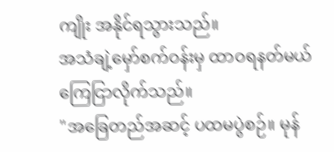ကျိုး အနိုင်ရသွားသည်။
အသံချဲ့မှော်စက်ဝန်းမှ ထာဝရနတ်မယ် ကြေငြာလိုက်သည်။
"အခြေတည်အဆင့် ပထမပွဲစဉ်။ မုန်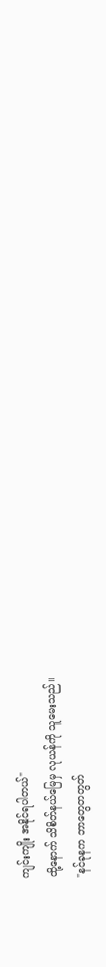ကျင်းကျိုး အနိုင်ရပါတယ်"
ထို့နောက် သိစိတ်နယ်မြေမှ လုယန်ကို သူမေးသည်။
"နင်ခုနက ဘာတွေတတွတ်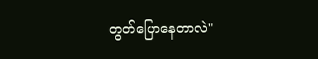တွတ်ပြောနေတာလဲ"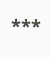***